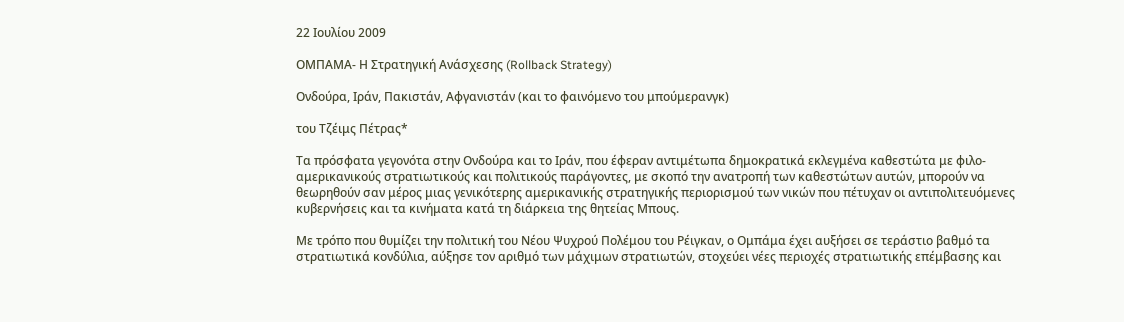22 Ιουλίου 2009

ΟΜΠΑΜΑ- Η Στρατηγική Ανάσχεσης (Rollback Strategy)

Ονδούρα, Ιράν, Πακιστάν, Αφγανιστάν (και το φαινόμενο του μπούμερανγκ)

του Τζέιμς Πέτρας*

Τα πρόσφατα γεγονότα στην Ονδούρα και το Ιράν, που έφεραν αντιμέτωπα δημοκρατικά εκλεγμένα καθεστώτα με φιλο-αμερικανικούς στρατιωτικούς και πολιτικούς παράγοντες, με σκοπό την ανατροπή των καθεστώτων αυτών, μπορούν να θεωρηθούν σαν μέρος μιας γενικότερης αμερικανικής στρατηγικής περιορισμού των νικών που πέτυχαν οι αντιπολιτευόμενες κυβερνήσεις και τα κινήματα κατά τη διάρκεια της θητείας Μπους.

Με τρόπο που θυμίζει την πολιτική του Νέου Ψυχρού Πολέμου του Ρέιγκαν, ο Ομπάμα έχει αυξήσει σε τεράστιο βαθμό τα στρατιωτικά κονδύλια, αύξησε τον αριθμό των μάχιμων στρατιωτών, στοχεύει νέες περιοχές στρατιωτικής επέμβασης και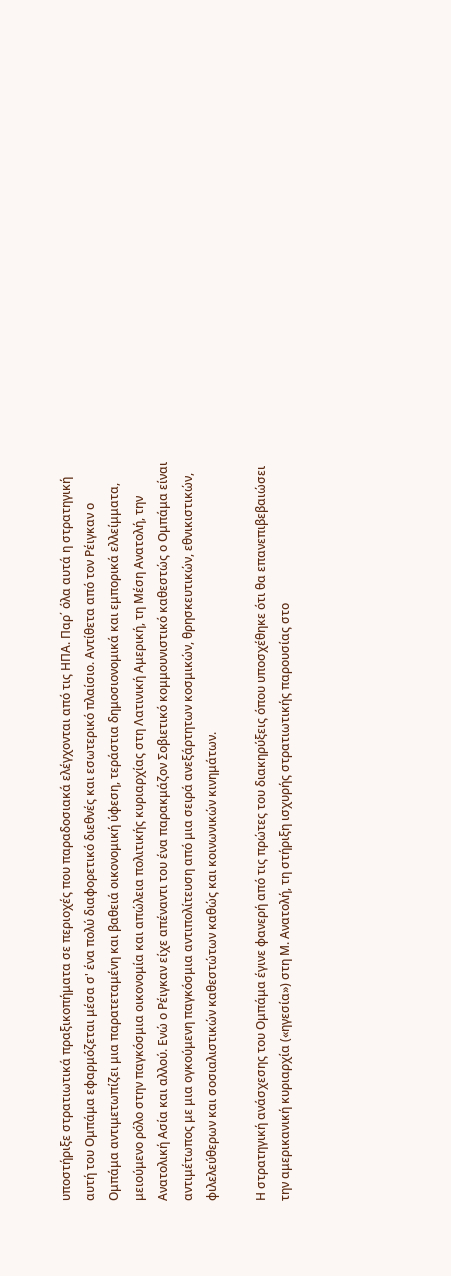υποστήριξε στρατιωτικά πραξικοπήματα σε περιοχές που παραδοσιακά ελέγχονται από τις ΗΠΑ. Παρ΄ όλα αυτά η στρατηγική αυτή του Ομπάμα εφαρμόζεται μέσα σ' ένα πολύ διαφορετικό διεθνές και εσωτερικό πλαίσιο. Αντίθετα από τον Ρέιγκαν ο Ομπάμα αντιμετωπίζει μια παρατεταμένη και βαθειά οικονομική ύφεση, τεράστια δημοσιονομικά και εμπορικά ελλείμματα, μειούμενο ρόλο στην παγκόσμια οικονομία και απώλεια πολιτικής κυριαρχίας στη Λατινική Αμερική, τη Μέση Ανατολή, την Ανατολική Ασία και αλλού. Ενώ ο Ρέιγκαν είχε απέναντι του ένα παρακμάζον Σοβιετικό κομμουνιστικό καθεστώς ο Ομπάμα είναι αντιμέτωπος με μια ογκούμενη παγκόσμια αντιπολίτευση από μια σειρά ανεξάρτητων κοσμικών, θρησκευτικών, εθνικιστικών, φιλελεύθερων και σοσιαλιστικών καθεστώτων καθώς και κοινωνικών κινημάτων.

Η στρατηγική ανάσχεσης του Ομπάμα έγινε φανερή από τις πρώτες του διακηρύξεις όπου υποσχέθηκε ότι θα επανεπιβεβαιώσει την αμερικανική κυριαρχία («ηγεσία») στη Μ. Ανατολή, τη στήριξη ισχυρής στρατιωτικής παρουσίας στο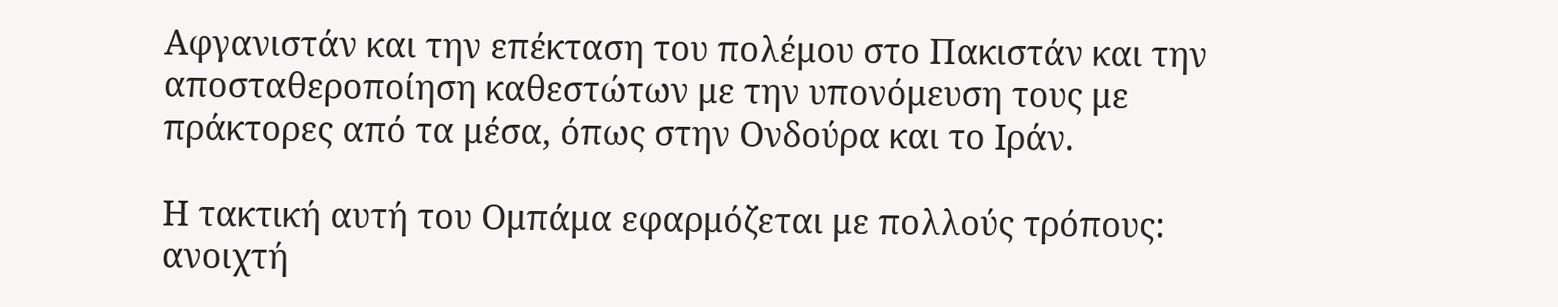Αφγανιστάν και την επέκταση του πολέμου στο Πακιστάν και την αποσταθεροποίηση καθεστώτων με την υπονόμευση τους με πράκτορες από τα μέσα, όπως στην Ονδούρα και το Ιράν.

Η τακτική αυτή του Ομπάμα εφαρμόζεται με πολλούς τρόπους: ανοιχτή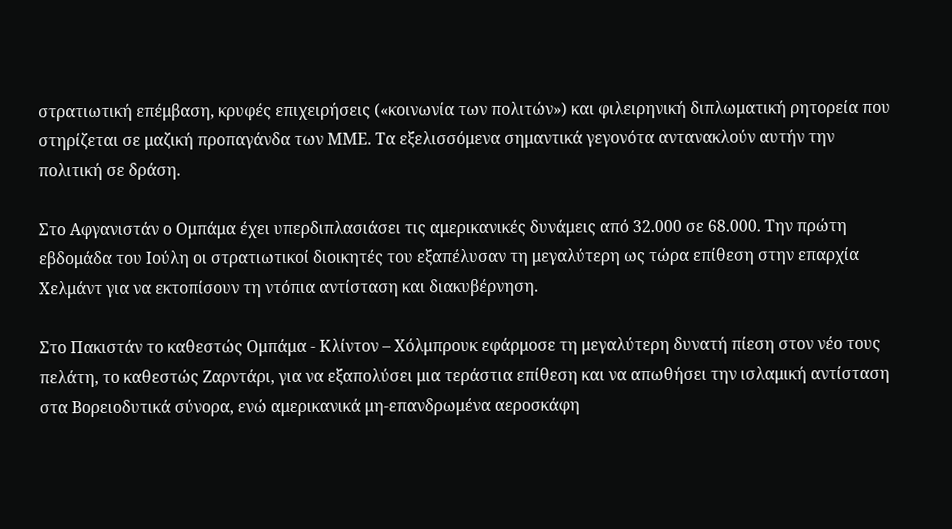στρατιωτική επέμβαση, κρυφές επιχειρήσεις («κοινωνία των πολιτών») και φιλειρηνική διπλωματική ρητορεία που στηρίζεται σε μαζική προπαγάνδα των ΜΜΕ. Τα εξελισσόμενα σημαντικά γεγονότα αντανακλούν αυτήν την πολιτική σε δράση.

Στο Αφγανιστάν ο Ομπάμα έχει υπερδιπλασιάσει τις αμερικανικές δυνάμεις από 32.000 σε 68.000. Την πρώτη εβδομάδα του Ιούλη οι στρατιωτικοί διοικητές του εξαπέλυσαν τη μεγαλύτερη ως τώρα επίθεση στην επαρχία Χελμάντ για να εκτοπίσουν τη ντόπια αντίσταση και διακυβέρνηση.

Στο Πακιστάν το καθεστώς Ομπάμα - Κλίντον – Χόλμπρουκ εφάρμοσε τη μεγαλύτερη δυνατή πίεση στον νέο τους πελάτη, το καθεστώς Ζαρντάρι, για να εξαπολύσει μια τεράστια επίθεση και να απωθήσει την ισλαμική αντίσταση στα Βορειοδυτικά σύνορα, ενώ αμερικανικά μη-επανδρωμένα αεροσκάφη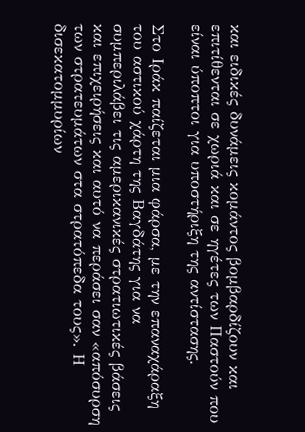και ειδικές δυνάμεις κομάντος βομβαρδίζουν και επιτίθενται σε χωριά και σε ηγέτες των Παστούν που είναι ύποπτοι για υποστήριξη της αντίστασης.

Στο Ιράκ παίζεται μια φάρσα, με την επαναχάραξη του αστικού χάρτη της Βαγδάτης για να συμπεριλάβει τις αμερικανικές στρατιωτικές βάσεις και επιχειρήσεις και αυτό να περάσει σαν «απόσυρση των στρατευμάτων στα στρατόπεδα τους». Η δισεκατομμυρίων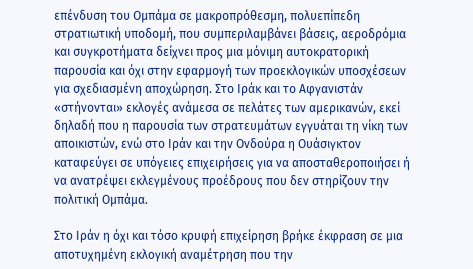επένδυση του Ομπάμα σε μακροπρόθεσμη, πολυεπίπεδη στρατιωτική υποδομή, που συμπεριλαμβάνει βάσεις, αεροδρόμια και συγκροτήματα δείχνει προς μια μόνιμη αυτοκρατορική παρουσία και όχι στην εφαρμογή των προεκλογικών υποσχέσεων για σχεδιασμένη αποχώρηση. Στο Ιράκ και το Αφγανιστάν «στήνονται» εκλογές ανάμεσα σε πελάτες των αμερικανών, εκεί δηλαδή που η παρουσία των στρατευμάτων εγγυάται τη νίκη των αποικιστών, ενώ στο Ιράν και την Ονδούρα η Ουάσιγκτον καταφεύγει σε υπόγειες επιχειρήσεις για να αποσταθεροποιήσει ή να ανατρέψει εκλεγμένους προέδρους που δεν στηρίζουν την πολιτική Ομπάμα.

Στο Ιράν η όχι και τόσο κρυφή επιχείρηση βρήκε έκφραση σε μια αποτυχημένη εκλογική αναμέτρηση που την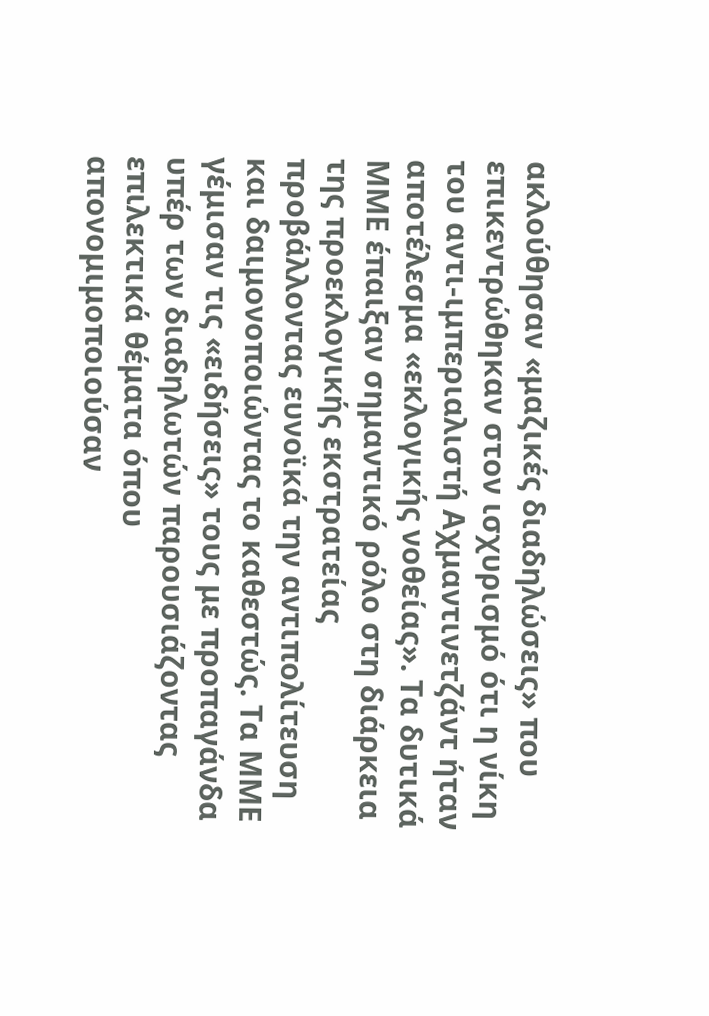ακλούθησαν «μαζικές διαδηλώσεις» που επικεντρώθηκαν στον ισχυρισμό ότι η νίκη του αντι-ιμπεριαλιστή Αχμαντινετζάντ ήταν αποτέλεσμα «εκλογικής νοθείας». Τα δυτικά ΜΜΕ έπαιξαν σημαντικό ρόλο στη διάρκεια της προεκλογικής εκστρατείας προβάλλοντας ευνοϊκά την αντιπολίτευση και δαιμονοποιώντας το καθεστώς. Τα ΜΜΕ γέμισαν τις «ειδήσεις» τους με προπαγάνδα υπέρ των διαδηλωτών παρουσιάζοντας επιλεκτικά θέματα όπου απονομιμοποιούσαν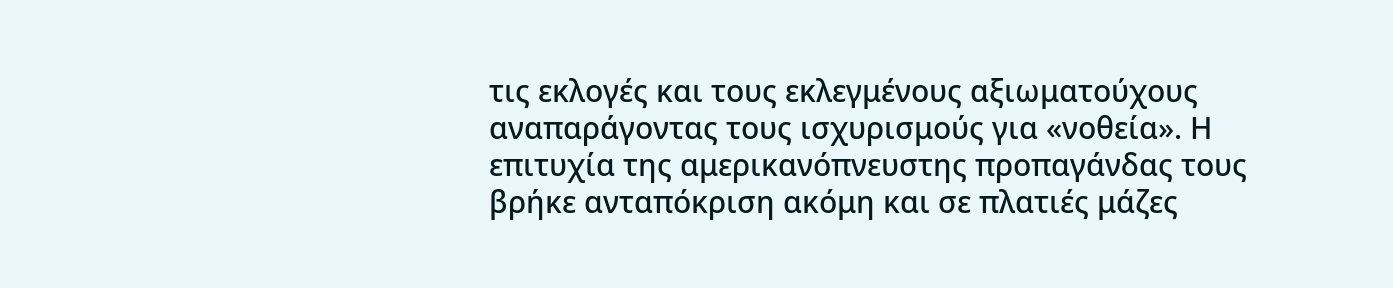τις εκλογές και τους εκλεγμένους αξιωματούχους αναπαράγοντας τους ισχυρισμούς για «νοθεία». Η επιτυχία της αμερικανόπνευστης προπαγάνδας τους βρήκε ανταπόκριση ακόμη και σε πλατιές μάζες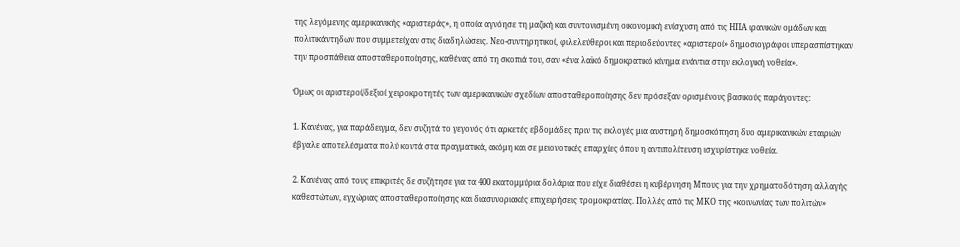της λεγόμενης αμερικανικής «αριστεράς», η οποία αγνόησε τη μαζική και συντονισμένη οικονομική ενίσχυση από τις ΗΠΑ ιρανικών ομάδων και πολιτικάντηδων που συμμετείχαν στις διαδηλώσεις. Νεο-συντηρητικοί, φιλελεύθεροι και περιοδεύοντες «αριστεροί» δημοσιογράφοι υπερασπίστηκαν την προσπάθεια αποσταθεροποίησης, καθένας από τη σκοπιά του, σαν «ένα λαϊκό δημοκρατικό κίνημα ενάντια στην εκλογική νοθεία».

Όμως οι αριστεροί/δεξιοί χειροκροτητές των αμερικανικών σχεδίων αποσταθεροποίησης δεν πρόσεξαν ορισμένους βασικούς παράγοντες:

1. Κανένας, για παράδειγμα, δεν συζητά το γεγονός ότι αρκετές εβδομάδες πριν τις εκλογές μια αυστηρή δημοσκόπηση δυο αμερικανικών εταιριών έβγαλε αποτελέσματα πολύ κοντά στα πραγματικά, ακόμη και σε μειονοτικές επαρχίες όπου η αντιπολίτευση ισχυρίστηκε νοθεία.

2. Κανένας από τους επικριτές δε συζήτησε για τα 400 εκατομμύρια δολάρια που είχε διαθέσει η κυβέρνηση Μπους για την χρηματοδότηση αλλαγής καθεστώτων, εγχώριας αποσταθεροποίησης και διασυνοριακές επιχειρήσεις τρομοκρατίας. Πολλές από τις ΜΚΟ της «κοινωνίας των πολιτών»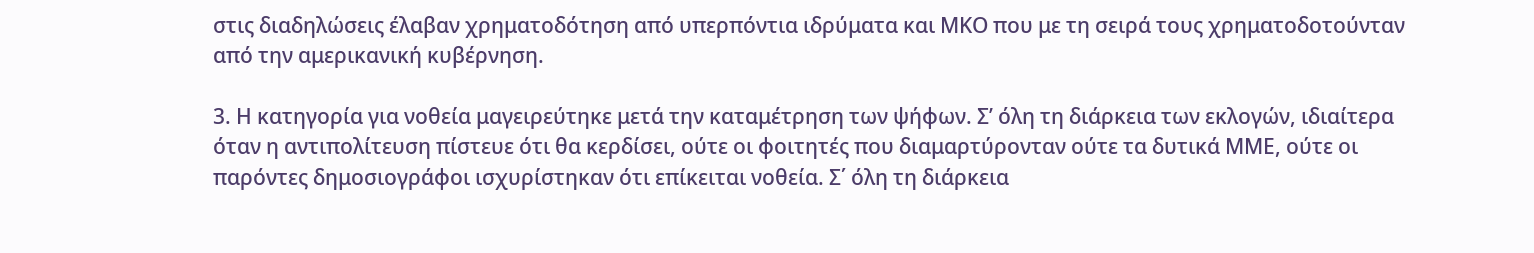στις διαδηλώσεις έλαβαν χρηματοδότηση από υπερπόντια ιδρύματα και ΜΚΟ που με τη σειρά τους χρηματοδοτούνταν από την αμερικανική κυβέρνηση.

3. Η κατηγορία για νοθεία μαγειρεύτηκε μετά την καταμέτρηση των ψήφων. Σ’ όλη τη διάρκεια των εκλογών, ιδιαίτερα όταν η αντιπολίτευση πίστευε ότι θα κερδίσει, ούτε οι φοιτητές που διαμαρτύρονταν ούτε τα δυτικά ΜΜΕ, ούτε οι παρόντες δημοσιογράφοι ισχυρίστηκαν ότι επίκειται νοθεία. Σ΄ όλη τη διάρκεια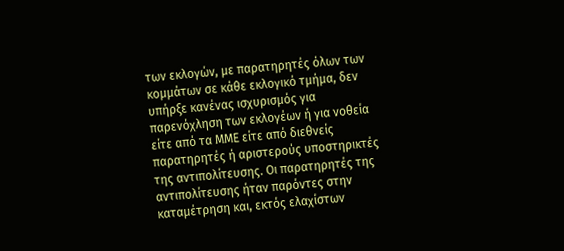των εκλογών, με παρατηρητές όλων των κομμάτων σε κάθε εκλογικό τμήμα, δεν υπήρξε κανένας ισχυρισμός για παρενόχληση των εκλογέων ή για νοθεία είτε από τα ΜΜΕ είτε από διεθνείς παρατηρητές ή αριστερούς υποστηρικτές της αντιπολίτευσης. Οι παρατηρητές της αντιπολίτευσης ήταν παρόντες στην καταμέτρηση και, εκτός ελαχίστων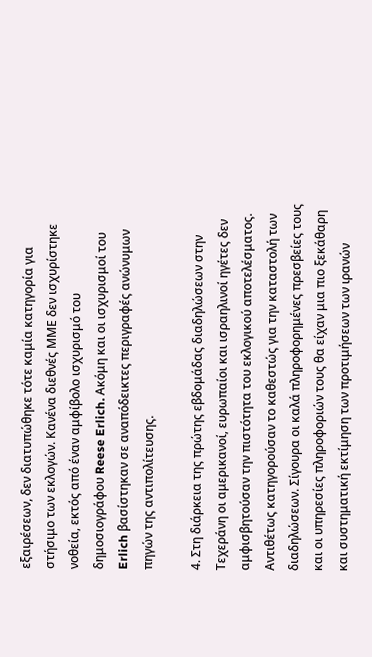εξαιρέσεων, δεν διατυπώθηκε τότε καμία κατηγορία για στήσιμο των εκλογών. Κανένα διεθνές ΜΜΕ δεν ισχυρίστηκε νοθεία, εκτός από έναν αμφίβολο ισχυρισμό του δημοσιογράφου Reese Erlich. Ακόμη και οι ισχυρισμοί του Erlich βασίστηκαν σε αναπόδεικτες περιγραφές ανώνυμων πηγών της αντιπολίτευσης.

4. Στη διάρκεια της πρώτης εβδομάδας διαδηλώσεων στην Τεχεράνη οι αμερικανοί, ευρωπαίοι και ισραηλινοί ηγέτες δεν αμφισβητούσαν την πιστότητα του εκλογικού αποτελέσματος. Αντιθέτως κατηγορούσαν το καθεστώς για την καταστολή των διαδηλώσεων. Σίγουρα οι καλά πληροφορημένες πρεσβείες τους και οι υπηρεσίες πληροφοριών τους θα είχαν μια πιο ξεκάθαρη και συστηματική εκτίμηση των προτιμήσεων των ιρανών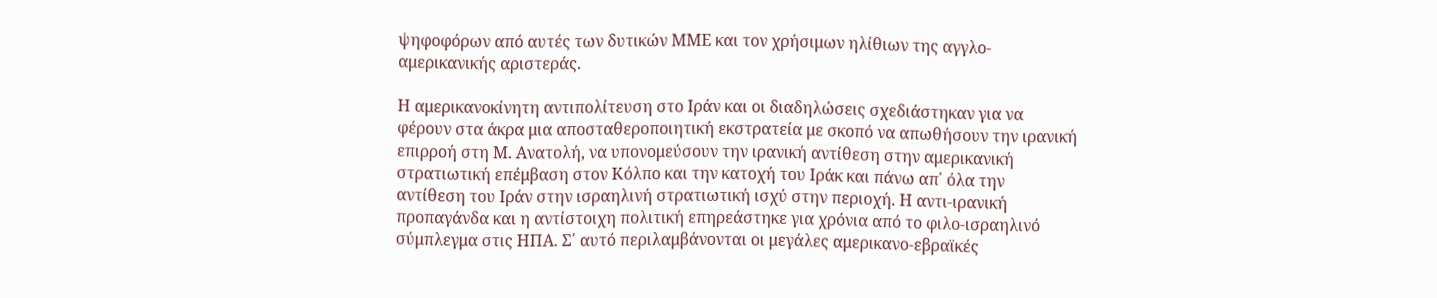ψηφοφόρων από αυτές των δυτικών ΜΜΕ και τον χρήσιμων ηλίθιων της αγγλο-αμερικανικής αριστεράς.

Η αμερικανοκίνητη αντιπολίτευση στο Ιράν και οι διαδηλώσεις σχεδιάστηκαν για να φέρουν στα άκρα μια αποσταθεροποιητική εκστρατεία με σκοπό να απωθήσουν την ιρανική επιρροή στη Μ. Ανατολή, να υπονομεύσουν την ιρανική αντίθεση στην αμερικανική στρατιωτική επέμβαση στον Κόλπο και την κατοχή του Ιράκ και πάνω απ΄ όλα την αντίθεση του Ιράν στην ισραηλινή στρατιωτική ισχύ στην περιοχή. Η αντι-ιρανική προπαγάνδα και η αντίστοιχη πολιτική επηρεάστηκε για χρόνια από το φιλο-ισραηλινό σύμπλεγμα στις ΗΠΑ. Σ΄ αυτό περιλαμβάνονται οι μεγάλες αμερικανο-εβραϊκές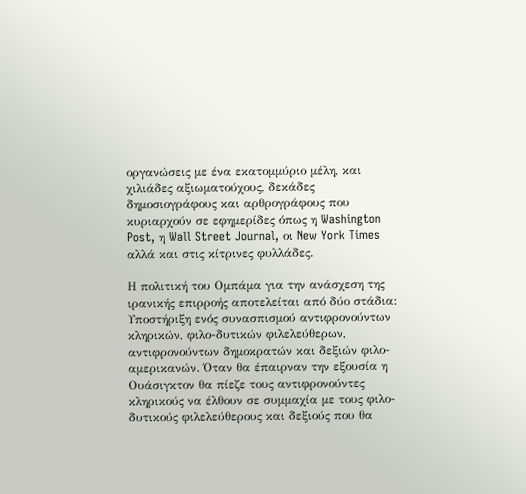οργανώσεις με ένα εκατομμύριο μέλη, και χιλιάδες αξιωματούχους, δεκάδες δημοσιογράφους και αρθρογράφους που κυριαρχούν σε εφημερίδες όπως η Washington Post, η Wall Street Journal, οι New York Times αλλά και στις κίτρινες φυλλάδες.

Η πολιτική του Ομπάμα για την ανάσχεση της ιρανικής επιρροής αποτελείται από δύο στάδια: Υποστήριξη ενός συνασπισμού αντιφρονούντων κληρικών, φιλο-δυτικών φιλελεύθερων, αντιφρονούντων δημοκρατών και δεξιών φιλο-αμερικανών. Όταν θα έπαιρναν την εξουσία η Ουάσιγκτον θα πίεζε τους αντιφρονούντες κληρικούς να έλθουν σε συμμαχία με τους φιλο-δυτικούς φιλελεύθερους και δεξιούς που θα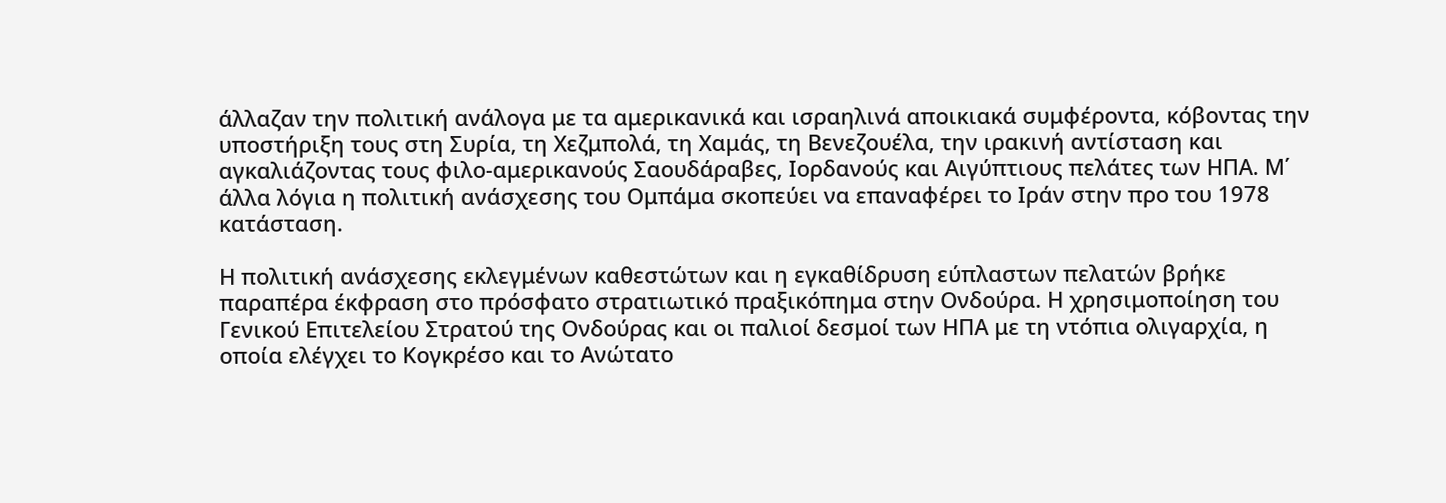άλλαζαν την πολιτική ανάλογα με τα αμερικανικά και ισραηλινά αποικιακά συμφέροντα, κόβοντας την υποστήριξη τους στη Συρία, τη Χεζμπολά, τη Χαμάς, τη Βενεζουέλα, την ιρακινή αντίσταση και αγκαλιάζοντας τους φιλο-αμερικανούς Σαουδάραβες, Ιορδανούς και Αιγύπτιους πελάτες των ΗΠΑ. Μ΄ άλλα λόγια η πολιτική ανάσχεσης του Ομπάμα σκοπεύει να επαναφέρει το Ιράν στην προ του 1978 κατάσταση.

Η πολιτική ανάσχεσης εκλεγμένων καθεστώτων και η εγκαθίδρυση εύπλαστων πελατών βρήκε παραπέρα έκφραση στο πρόσφατο στρατιωτικό πραξικόπημα στην Ονδούρα. Η χρησιμοποίηση του Γενικού Επιτελείου Στρατού της Ονδούρας και οι παλιοί δεσμοί των ΗΠΑ με τη ντόπια ολιγαρχία, η οποία ελέγχει το Κογκρέσο και το Ανώτατο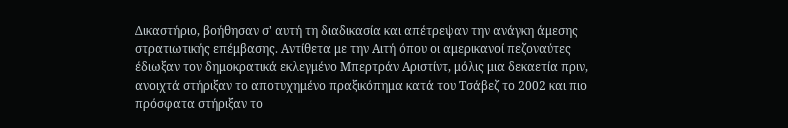Δικαστήριο, βοήθησαν σ' αυτή τη διαδικασία και απέτρεψαν την ανάγκη άμεσης στρατιωτικής επέμβασης. Αντίθετα με την Αιτή όπου οι αμερικανοί πεζοναύτες έδιωξαν τον δημοκρατικά εκλεγμένο Μπερτράν Αριστίντ, μόλις μια δεκαετία πριν, ανοιχτά στήριξαν το αποτυχημένο πραξικόπημα κατά του Τσάβεζ το 2002 και πιο πρόσφατα στήριξαν το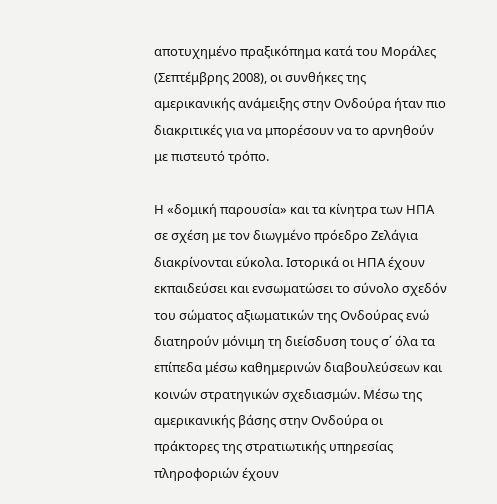αποτυχημένο πραξικόπημα κατά του Μοράλες (Σεπτέμβρης 2008), οι συνθήκες της αμερικανικής ανάμειξης στην Ονδούρα ήταν πιο διακριτικές για να μπορέσουν να το αρνηθούν με πιστευτό τρόπο.

Η «δομική παρουσία» και τα κίνητρα των ΗΠΑ σε σχέση με τον διωγμένο πρόεδρο Ζελάγια διακρίνονται εύκολα. Ιστορικά οι ΗΠΑ έχουν εκπαιδεύσει και ενσωματώσει το σύνολο σχεδόν του σώματος αξιωματικών της Ονδούρας ενώ διατηρούν μόνιμη τη διείσδυση τους σ΄ όλα τα επίπεδα μέσω καθημερινών διαβουλεύσεων και κοινών στρατηγικών σχεδιασμών. Μέσω της αμερικανικής βάσης στην Ονδούρα οι πράκτορες της στρατιωτικής υπηρεσίας πληροφοριών έχουν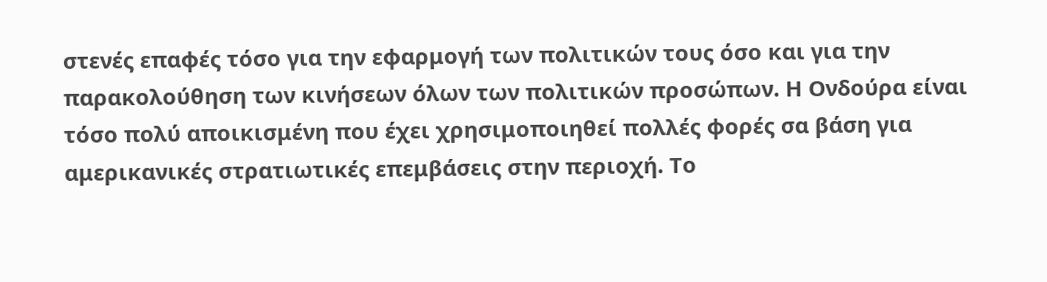στενές επαφές τόσο για την εφαρμογή των πολιτικών τους όσο και για την παρακολούθηση των κινήσεων όλων των πολιτικών προσώπων. Η Ονδούρα είναι τόσο πολύ αποικισμένη που έχει χρησιμοποιηθεί πολλές φορές σα βάση για αμερικανικές στρατιωτικές επεμβάσεις στην περιοχή. Το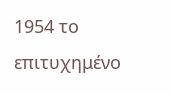1954 το επιτυχημένο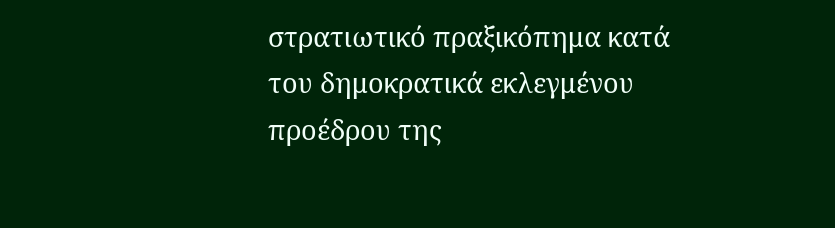στρατιωτικό πραξικόπημα κατά του δημοκρατικά εκλεγμένου προέδρου της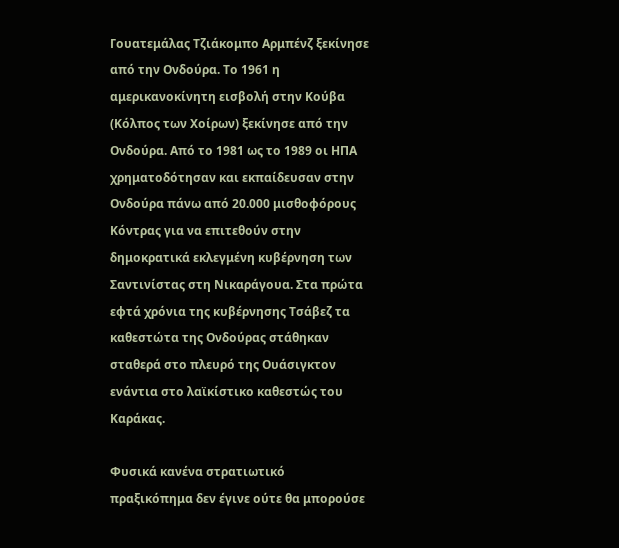Γουατεμάλας Τζιάκομπο Αρμπένζ ξεκίνησε από την Ονδούρα. Το 1961 η αμερικανοκίνητη εισβολή στην Κούβα (Κόλπος των Χοίρων) ξεκίνησε από την Ονδούρα. Από το 1981 ως το 1989 οι ΗΠΑ χρηματοδότησαν και εκπαίδευσαν στην Ονδούρα πάνω από 20.000 μισθοφόρους Κόντρας για να επιτεθούν στην δημοκρατικά εκλεγμένη κυβέρνηση των Σαντινίστας στη Νικαράγουα. Στα πρώτα εφτά χρόνια της κυβέρνησης Τσάβεζ τα καθεστώτα της Ονδούρας στάθηκαν σταθερά στο πλευρό της Ουάσιγκτον ενάντια στο λαϊκίστικο καθεστώς του Καράκας.

Φυσικά κανένα στρατιωτικό πραξικόπημα δεν έγινε ούτε θα μπορούσε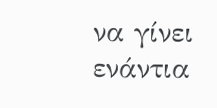να γίνει ενάντια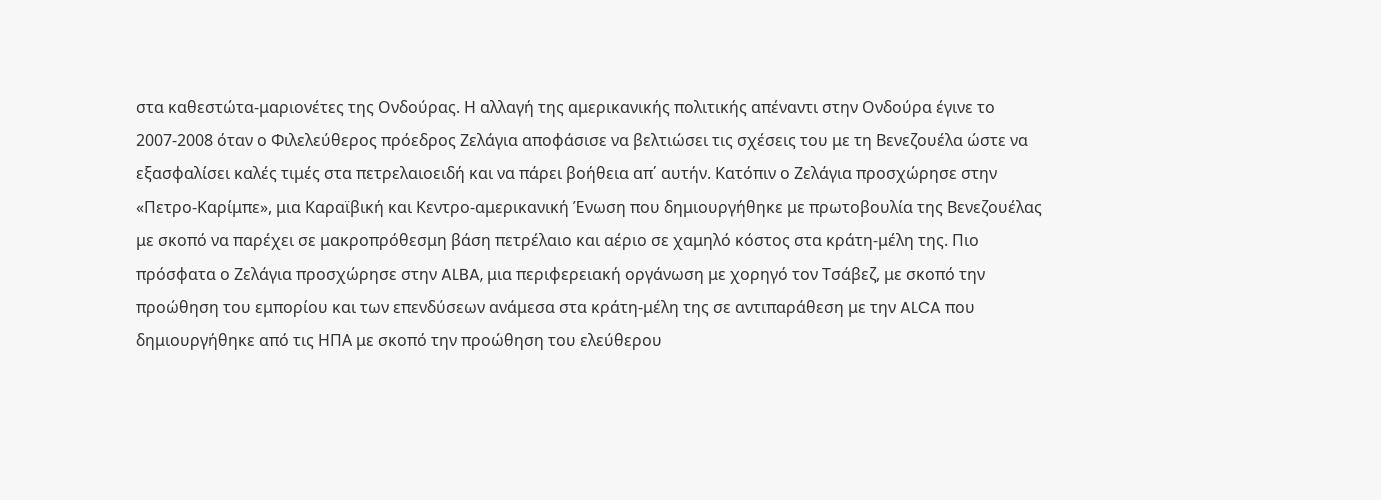στα καθεστώτα-μαριονέτες της Ονδούρας. Η αλλαγή της αμερικανικής πολιτικής απέναντι στην Ονδούρα έγινε το 2007-2008 όταν ο Φιλελεύθερος πρόεδρος Ζελάγια αποφάσισε να βελτιώσει τις σχέσεις του με τη Βενεζουέλα ώστε να εξασφαλίσει καλές τιμές στα πετρελαιοειδή και να πάρει βοήθεια απ΄ αυτήν. Κατόπιν ο Ζελάγια προσχώρησε στην «Πετρο-Καρίμπε», μια Καραϊβική και Κεντρο-αμερικανική Ένωση που δημιουργήθηκε με πρωτοβουλία της Βενεζουέλας με σκοπό να παρέχει σε μακροπρόθεσμη βάση πετρέλαιο και αέριο σε χαμηλό κόστος στα κράτη-μέλη της. Πιο πρόσφατα ο Ζελάγια προσχώρησε στην ALBA, μια περιφερειακή οργάνωση με χορηγό τον Τσάβεζ, με σκοπό την προώθηση του εμπορίου και των επενδύσεων ανάμεσα στα κράτη-μέλη της σε αντιπαράθεση με την ALCA που δημιουργήθηκε από τις ΗΠΑ με σκοπό την προώθηση του ελεύθερου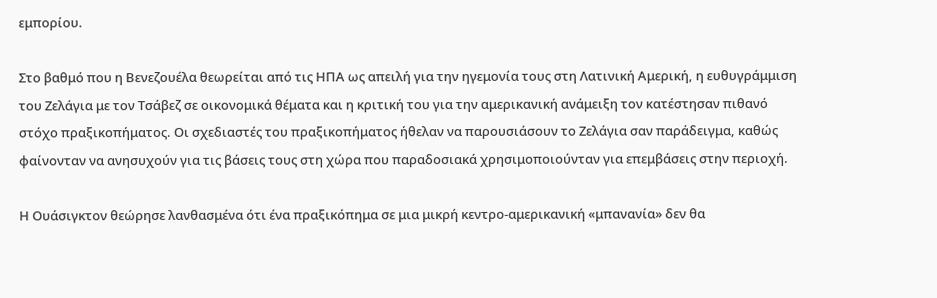εμπορίου.

Στο βαθμό που η Βενεζουέλα θεωρείται από τις ΗΠΑ ως απειλή για την ηγεμονία τους στη Λατινική Αμερική, η ευθυγράμμιση του Ζελάγια με τον Τσάβεζ σε οικονομικά θέματα και η κριτική του για την αμερικανική ανάμειξη τον κατέστησαν πιθανό στόχο πραξικοπήματος. Οι σχεδιαστές του πραξικοπήματος ήθελαν να παρουσιάσουν το Ζελάγια σαν παράδειγμα, καθώς φαίνονταν να ανησυχούν για τις βάσεις τους στη χώρα που παραδοσιακά χρησιμοποιούνταν για επεμβάσεις στην περιοχή.

Η Ουάσιγκτον θεώρησε λανθασμένα ότι ένα πραξικόπημα σε μια μικρή κεντρο-αμερικανική «μπανανία» δεν θα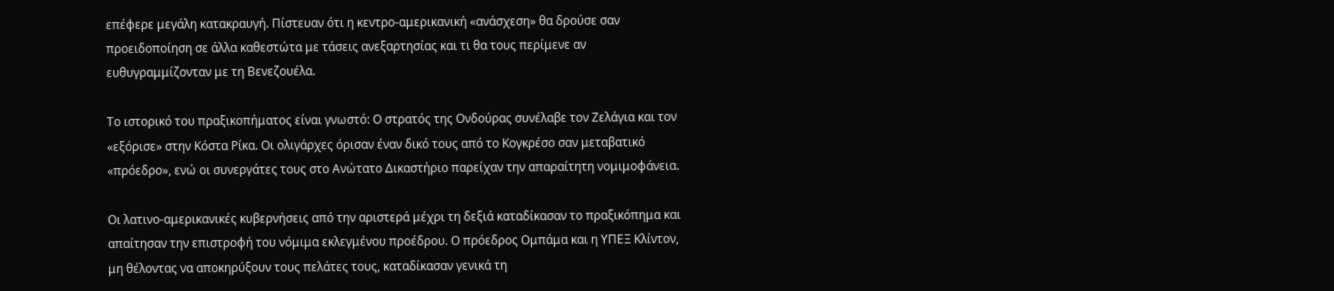επέφερε μεγάλη κατακραυγή. Πίστευαν ότι η κεντρο-αμερικανική «ανάσχεση» θα δρούσε σαν προειδοποίηση σε άλλα καθεστώτα με τάσεις ανεξαρτησίας και τι θα τους περίμενε αν ευθυγραμμίζονταν με τη Βενεζουέλα.

Το ιστορικό του πραξικοπήματος είναι γνωστό: Ο στρατός της Ονδούρας συνέλαβε τον Ζελάγια και τον «εξόρισε» στην Κόστα Ρίκα. Οι ολιγάρχες όρισαν έναν δικό τους από το Κογκρέσο σαν μεταβατικό «πρόεδρο», ενώ οι συνεργάτες τους στο Ανώτατο Δικαστήριο παρείχαν την απαραίτητη νομιμοφάνεια.

Οι λατινο-αμερικανικές κυβερνήσεις από την αριστερά μέχρι τη δεξιά καταδίκασαν το πραξικόπημα και απαίτησαν την επιστροφή του νόμιμα εκλεγμένου προέδρου. Ο πρόεδρος Ομπάμα και η ΥΠΕΞ Κλίντον, μη θέλοντας να αποκηρύξουν τους πελάτες τους, καταδίκασαν γενικά τη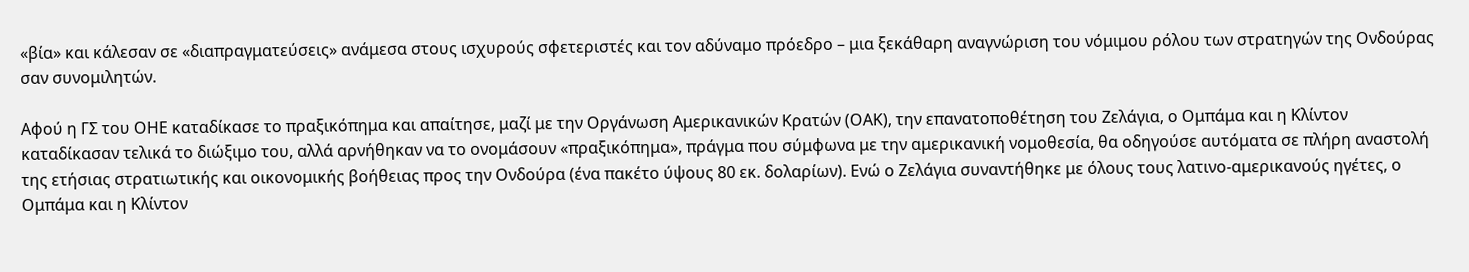«βία» και κάλεσαν σε «διαπραγματεύσεις» ανάμεσα στους ισχυρούς σφετεριστές και τον αδύναμο πρόεδρο – μια ξεκάθαρη αναγνώριση του νόμιμου ρόλου των στρατηγών της Ονδούρας σαν συνομιλητών.

Αφού η ΓΣ του ΟΗΕ καταδίκασε το πραξικόπημα και απαίτησε, μαζί με την Οργάνωση Αμερικανικών Κρατών (ΟΑΚ), την επανατοποθέτηση του Ζελάγια, ο Ομπάμα και η Κλίντον καταδίκασαν τελικά το διώξιμο του, αλλά αρνήθηκαν να το ονομάσουν «πραξικόπημα», πράγμα που σύμφωνα με την αμερικανική νομοθεσία, θα οδηγούσε αυτόματα σε πλήρη αναστολή της ετήσιας στρατιωτικής και οικονομικής βοήθειας προς την Ονδούρα (ένα πακέτο ύψους 80 εκ. δολαρίων). Ενώ ο Ζελάγια συναντήθηκε με όλους τους λατινο-αμερικανούς ηγέτες, ο Ομπάμα και η Κλίντον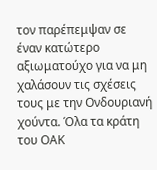τον παρέπεμψαν σε έναν κατώτερο αξιωματούχο για να μη χαλάσουν τις σχέσεις τους με την Ονδουριανή χούντα. Όλα τα κράτη του ΟΑΚ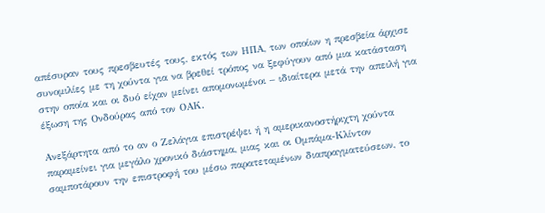απέσυραν τους πρεσβευτές τους, εκτός των ΗΠΑ, των οποίων η πρεσβεία άρχισε συνομιλίες με τη χούντα για να βρεθεί τρόπος να ξεφύγουν από μια κατάσταση στην οποία και οι δυό είχαν μείνει απομονωμένοι – ιδιαίτερα μετά την απειλή για έξωση της Ονδούρας από τον ΟΑΚ.

Ανεξάρτητα από το αν ο Ζελάγια επιστρέψει ή η αμερικανοστήριχτη χούντα παραμείνει για μεγάλο χρονικό διάστημα, μιας και οι Ομπάμα-Κλίντον σαμποτάρουν την επιστροφή του μέσω παρατεταμένων διαπραγματεύσεων, το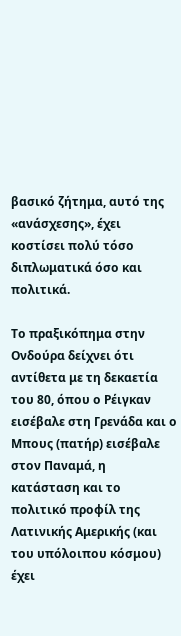βασικό ζήτημα, αυτό της «ανάσχεσης», έχει κοστίσει πολύ τόσο διπλωματικά όσο και πολιτικά.

Το πραξικόπημα στην Ονδούρα δείχνει ότι αντίθετα με τη δεκαετία του 80, όπου ο Ρέιγκαν εισέβαλε στη Γρενάδα και ο Μπους (πατήρ) εισέβαλε στον Παναμά, η κατάσταση και το πολιτικό προφίλ της Λατινικής Αμερικής (και του υπόλοιπου κόσμου) έχει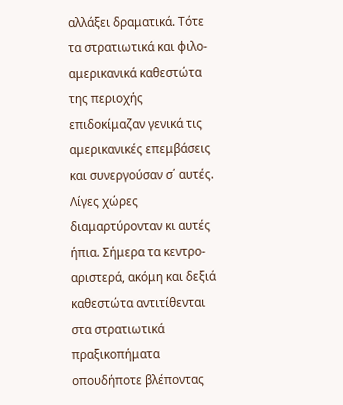αλλάξει δραματικά. Τότε τα στρατιωτικά και φιλο-αμερικανικά καθεστώτα της περιοχής επιδοκίμαζαν γενικά τις αμερικανικές επεμβάσεις και συνεργούσαν σ΄ αυτές. Λίγες χώρες διαμαρτύρονταν κι αυτές ήπια. Σήμερα τα κεντρο-αριστερά, ακόμη και δεξιά καθεστώτα αντιτίθενται στα στρατιωτικά πραξικοπήματα οπουδήποτε βλέποντας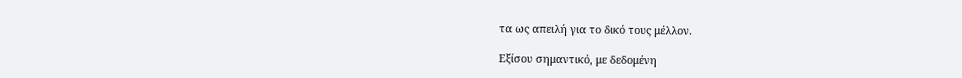τα ως απειλή για το δικό τους μέλλον.

Εξίσου σημαντικό, με δεδομένη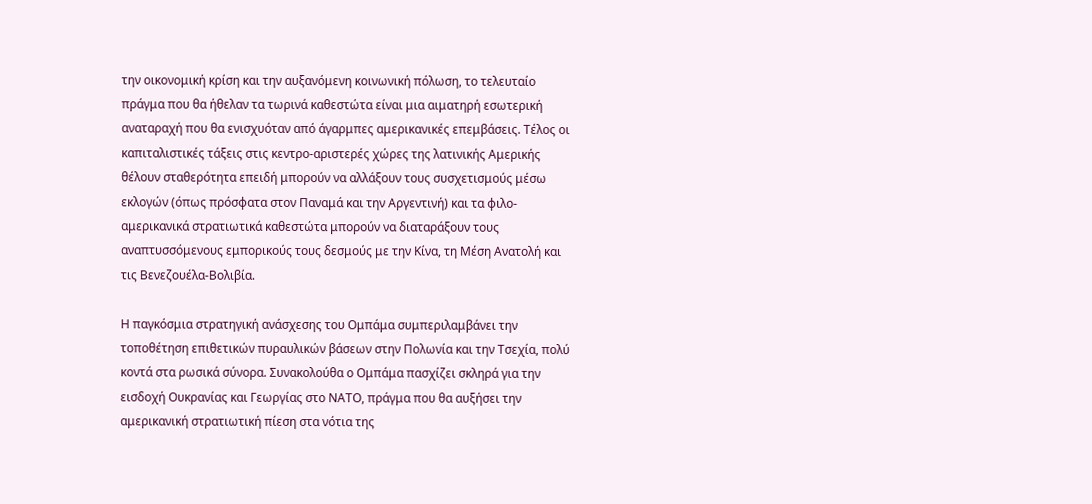την οικονομική κρίση και την αυξανόμενη κοινωνική πόλωση, το τελευταίο πράγμα που θα ήθελαν τα τωρινά καθεστώτα είναι μια αιματηρή εσωτερική αναταραχή που θα ενισχυόταν από άγαρμπες αμερικανικές επεμβάσεις. Τέλος οι καπιταλιστικές τάξεις στις κεντρο-αριστερές χώρες της λατινικής Αμερικής θέλουν σταθερότητα επειδή μπορούν να αλλάξουν τους συσχετισμούς μέσω εκλογών (όπως πρόσφατα στον Παναμά και την Αργεντινή) και τα φιλο-αμερικανικά στρατιωτικά καθεστώτα μπορούν να διαταράξουν τους αναπτυσσόμενους εμπορικούς τους δεσμούς με την Κίνα, τη Μέση Ανατολή και τις Βενεζουέλα-Βολιβία.

Η παγκόσμια στρατηγική ανάσχεσης του Ομπάμα συμπεριλαμβάνει την τοποθέτηση επιθετικών πυραυλικών βάσεων στην Πολωνία και την Τσεχία, πολύ κοντά στα ρωσικά σύνορα. Συνακολούθα ο Ομπάμα πασχίζει σκληρά για την εισδοχή Ουκρανίας και Γεωργίας στο ΝΑΤΟ, πράγμα που θα αυξήσει την αμερικανική στρατιωτική πίεση στα νότια της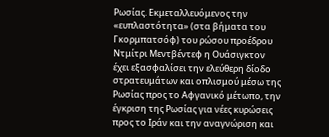Ρωσίας. Εκμεταλλευόμενος την «ευπλαστότητα» (στα βήματα του Γκορμπατσόφ) του ρώσου προέδρου Ντμίτρι Μεντβέντεφ η Ουάσιγκτον έχει εξασφαλίσει την ελεύθερη δίοδο στρατευμάτων και οπλισμού μέσω της Ρωσίας προς το Αφγανικό μέτωπο, την έγκριση της Ρωσίας για νέες κυρώσεις προς το Ιράν και την αναγνώριση και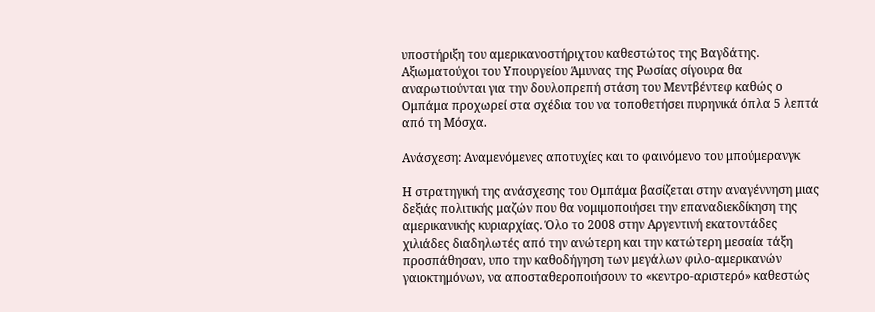υποστήριξη του αμερικανοστήριχτου καθεστώτος της Βαγδάτης. Αξιωματούχοι του Υπουργείου Άμυνας της Ρωσίας σίγουρα θα αναρωτιούνται για την δουλοπρεπή στάση του Μεντβέντεφ καθώς ο Ομπάμα προχωρεί στα σχέδια του να τοποθετήσει πυρηνικά όπλα 5 λεπτά από τη Μόσχα.

Ανάσχεση: Αναμενόμενες αποτυχίες και το φαινόμενο του μπούμερανγκ

Η στρατηγική της ανάσχεσης του Ομπάμα βασίζεται στην αναγέννηση μιας δεξιάς πολιτικής μαζών που θα νομιμοποιήσει την επαναδιεκδίκηση της αμερικανικής κυριαρχίας. Όλο το 2008 στην Αργεντινή εκατοντάδες χιλιάδες διαδηλωτές από την ανώτερη και την κατώτερη μεσαία τάξη προσπάθησαν, υπο την καθοδήγηση των μεγάλων φιλο-αμερικανών γαιοκτημόνων, να αποσταθεροποιήσουν το «κεντρο-αριστερό» καθεστώς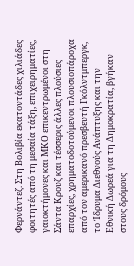Φερνάντεζ. Στη Βολιβία εκατοντάδες χιλιάδες φοιτητές από τη μεσαία τάξη, επιχειρηματίες, γαιοκτήμονες και ΜΚΟ επικεντρωμένοι στη Σάντα Κρουζ και τέσσερις άλλες πλούσιες επαρχίες, χρηματοδοτούμενοι πλουσιοπάροχα από τον αμερικανό πρεσβευτή Γκόλντμπεργκ, το Ίδρυμα Διεθνούς Ανάπτυξης και την Εθνική Δωρεά για τη Δημοκρατία, βγήκαν στους δρόμους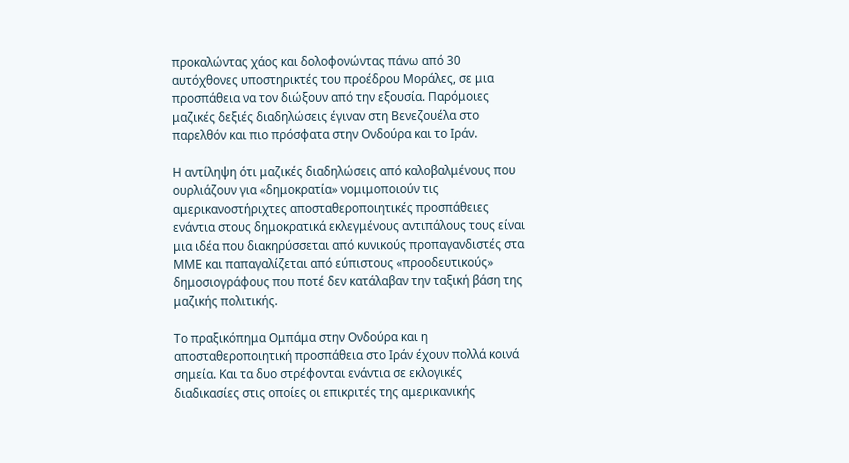προκαλώντας χάος και δολοφονώντας πάνω από 30 αυτόχθονες υποστηρικτές του προέδρου Μοράλες, σε μια προσπάθεια να τον διώξουν από την εξουσία. Παρόμοιες μαζικές δεξιές διαδηλώσεις έγιναν στη Βενεζουέλα στο παρελθόν και πιο πρόσφατα στην Ονδούρα και το Ιράν.

Η αντίληψη ότι μαζικές διαδηλώσεις από καλοβαλμένους που ουρλιάζουν για «δημοκρατία» νομιμοποιούν τις αμερικανοστήριχτες αποσταθεροποιητικές προσπάθειες ενάντια στους δημοκρατικά εκλεγμένους αντιπάλους τους είναι μια ιδέα που διακηρύσσεται από κυνικούς προπαγανδιστές στα ΜΜΕ και παπαγαλίζεται από εύπιστους «προοδευτικούς» δημοσιογράφους που ποτέ δεν κατάλαβαν την ταξική βάση της μαζικής πολιτικής.

Το πραξικόπημα Ομπάμα στην Ονδούρα και η αποσταθεροποιητική προσπάθεια στο Ιράν έχουν πολλά κοινά σημεία. Και τα δυο στρέφονται ενάντια σε εκλογικές διαδικασίες στις οποίες οι επικριτές της αμερικανικής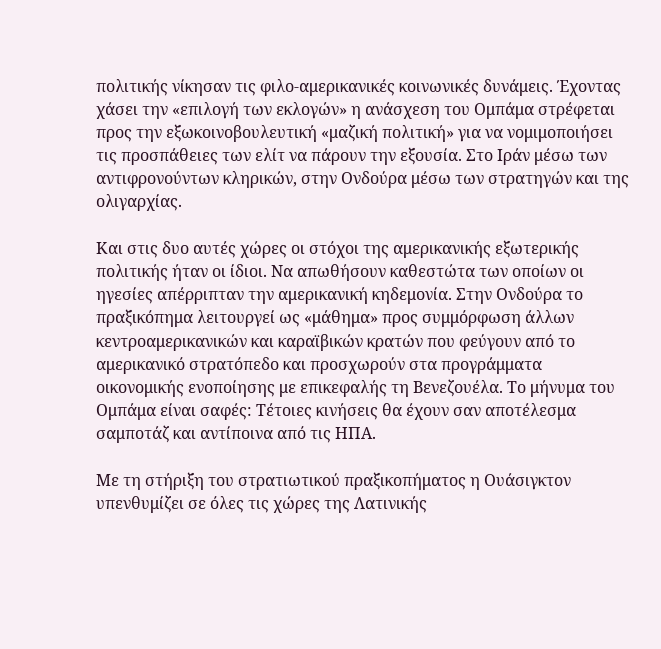πολιτικής νίκησαν τις φιλο-αμερικανικές κοινωνικές δυνάμεις. Έχοντας χάσει την «επιλογή των εκλογών» η ανάσχεση του Ομπάμα στρέφεται προς την εξωκοινοβουλευτική «μαζική πολιτική» για να νομιμοποιήσει τις προσπάθειες των ελίτ να πάρουν την εξουσία. Στο Ιράν μέσω των αντιφρονούντων κληρικών, στην Ονδούρα μέσω των στρατηγών και της ολιγαρχίας.

Και στις δυο αυτές χώρες οι στόχοι της αμερικανικής εξωτερικής πολιτικής ήταν οι ίδιοι. Να απωθήσουν καθεστώτα των οποίων οι ηγεσίες απέρριπταν την αμερικανική κηδεμονία. Στην Ονδούρα το πραξικόπημα λειτουργεί ως «μάθημα» προς συμμόρφωση άλλων κεντροαμερικανικών και καραϊβικών κρατών που φεύγουν από το αμερικανικό στρατόπεδο και προσχωρούν στα προγράμματα οικονομικής ενοποίησης με επικεφαλής τη Βενεζουέλα. Το μήνυμα του Ομπάμα είναι σαφές: Τέτοιες κινήσεις θα έχουν σαν αποτέλεσμα σαμποτάζ και αντίποινα από τις ΗΠΑ.

Με τη στήριξη του στρατιωτικού πραξικοπήματος η Ουάσιγκτον υπενθυμίζει σε όλες τις χώρες της Λατινικής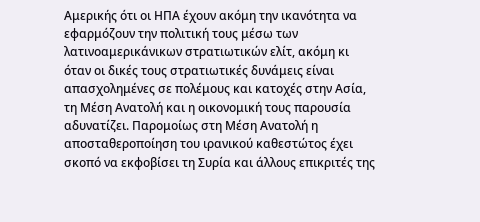Αμερικής ότι οι ΗΠΑ έχουν ακόμη την ικανότητα να εφαρμόζουν την πολιτική τους μέσω των λατινοαμερικάνικων στρατιωτικών ελίτ, ακόμη κι όταν οι δικές τους στρατιωτικές δυνάμεις είναι απασχολημένες σε πολέμους και κατοχές στην Ασία, τη Μέση Ανατολή και η οικονομική τους παρουσία αδυνατίζει. Παρομοίως στη Μέση Ανατολή η αποσταθεροποίηση του ιρανικού καθεστώτος έχει σκοπό να εκφοβίσει τη Συρία και άλλους επικριτές της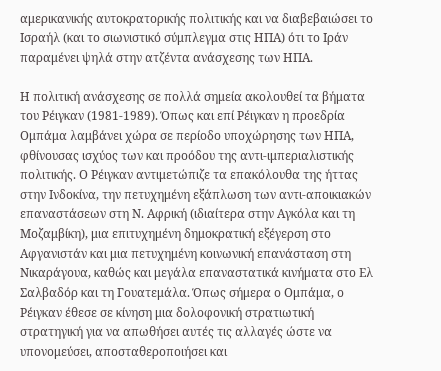αμερικανικής αυτοκρατορικής πολιτικής και να διαβεβαιώσει το Ισραήλ (και το σιωνιστικό σύμπλεγμα στις ΗΠΑ) ότι το Ιράν παραμένει ψηλά στην ατζέντα ανάσχεσης των ΗΠΑ.

Η πολιτική ανάσχεσης σε πολλά σημεία ακολουθεί τα βήματα του Ρέιγκαν (1981-1989). Όπως και επί Ρέιγκαν η προεδρία Ομπάμα λαμβάνει χώρα σε περίοδο υποχώρησης των ΗΠΑ, φθίνουσας ισχύος των και προόδου της αντι-ιμπεριαλιστικής πολιτικής. Ο Ρέιγκαν αντιμετώπιζε τα επακόλουθα της ήττας στην Ινδοκίνα, την πετυχημένη εξάπλωση των αντι-αποικιακών επαναστάσεων στη Ν. Αφρική (ιδιαίτερα στην Αγκόλα και τη Μοζαμβίκη), μια επιτυχημένη δημοκρατική εξέγερση στο Αφγανιστάν και μια πετυχημένη κοινωνική επανάσταση στη Νικαράγουα, καθώς και μεγάλα επαναστατικά κινήματα στο Ελ Σαλβαδόρ και τη Γουατεμάλα. Όπως σήμερα ο Ομπάμα, ο Ρέιγκαν έθεσε σε κίνηση μια δολοφονική στρατιωτική στρατηγική για να απωθήσει αυτές τις αλλαγές ώστε να υπονομεύσει, αποσταθεροποιήσει και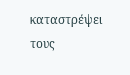καταστρέψει τους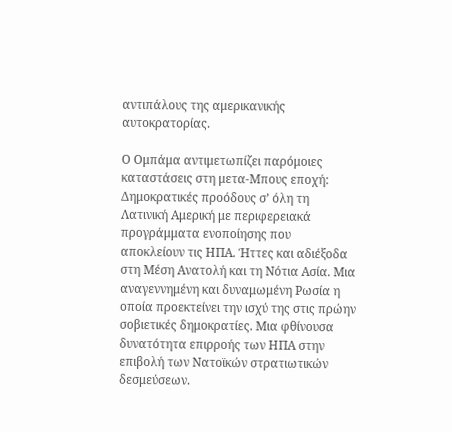αντιπάλους της αμερικανικής αυτοκρατορίας.

Ο Ομπάμα αντιμετωπίζει παρόμοιες καταστάσεις στη μετα-Μπους εποχή: Δημοκρατικές προόδους σ’ όλη τη Λατινική Αμερική με περιφερειακά προγράμματα ενοποίησης που αποκλείουν τις ΗΠΑ. Ήττες και αδιέξοδα στη Μέση Ανατολή και τη Νότια Ασία. Μια αναγεννημένη και δυναμωμένη Ρωσία η οποία προεκτείνει την ισχύ της στις πρώην σοβιετικές δημοκρατίες. Μια φθίνουσα δυνατότητα επιρροής των ΗΠΑ στην επιβολή των Νατοϊκών στρατιωτικών δεσμεύσεων.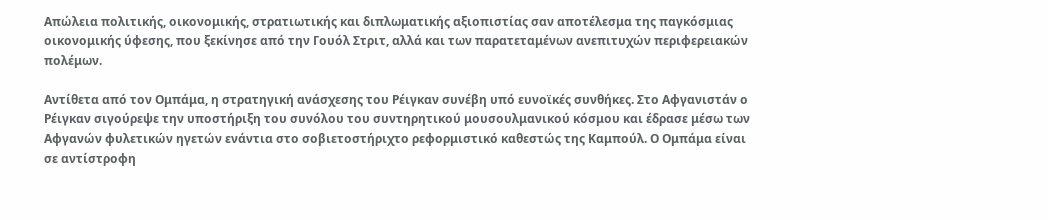Απώλεια πολιτικής, οικονομικής, στρατιωτικής και διπλωματικής αξιοπιστίας σαν αποτέλεσμα της παγκόσμιας οικονομικής ύφεσης, που ξεκίνησε από την Γουόλ Στριτ, αλλά και των παρατεταμένων ανεπιτυχών περιφερειακών πολέμων.

Αντίθετα από τον Ομπάμα, η στρατηγική ανάσχεσης του Ρέιγκαν συνέβη υπό ευνοϊκές συνθήκες. Στο Αφγανιστάν ο Ρέιγκαν σιγούρεψε την υποστήριξη του συνόλου του συντηρητικού μουσουλμανικού κόσμου και έδρασε μέσω των Αφγανών φυλετικών ηγετών ενάντια στο σοβιετοστήριχτο ρεφορμιστικό καθεστώς της Καμπούλ. Ο Ομπάμα είναι σε αντίστροφη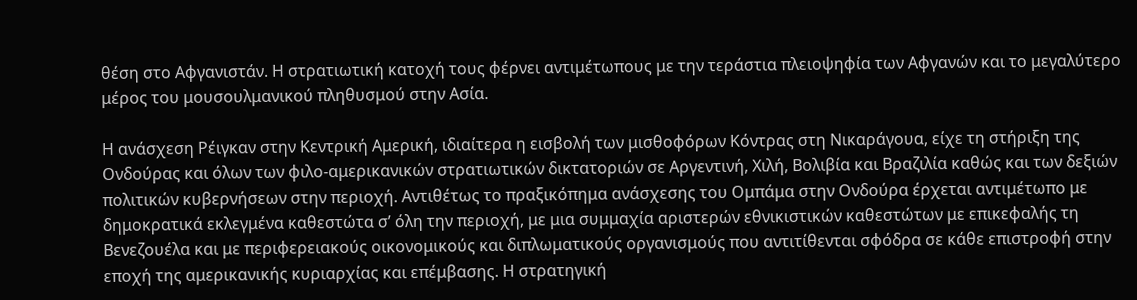θέση στο Αφγανιστάν. Η στρατιωτική κατοχή τους φέρνει αντιμέτωπους με την τεράστια πλειοψηφία των Αφγανών και το μεγαλύτερο μέρος του μουσουλμανικού πληθυσμού στην Ασία.

Η ανάσχεση Ρέιγκαν στην Κεντρική Αμερική, ιδιαίτερα η εισβολή των μισθοφόρων Κόντρας στη Νικαράγουα, είχε τη στήριξη της Ονδούρας και όλων των φιλο-αμερικανικών στρατιωτικών δικτατοριών σε Αργεντινή, Χιλή, Βολιβία και Βραζιλία καθώς και των δεξιών πολιτικών κυβερνήσεων στην περιοχή. Αντιθέτως το πραξικόπημα ανάσχεσης του Ομπάμα στην Ονδούρα έρχεται αντιμέτωπο με δημοκρατικά εκλεγμένα καθεστώτα σ’ όλη την περιοχή, με μια συμμαχία αριστερών εθνικιστικών καθεστώτων με επικεφαλής τη Βενεζουέλα και με περιφερειακούς οικονομικούς και διπλωματικούς οργανισμούς που αντιτίθενται σφόδρα σε κάθε επιστροφή στην εποχή της αμερικανικής κυριαρχίας και επέμβασης. Η στρατηγική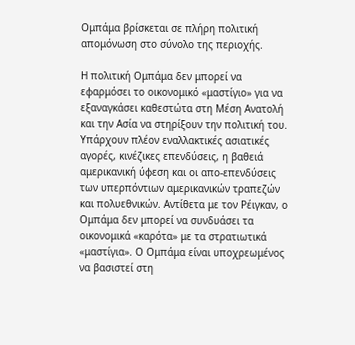Ομπάμα βρίσκεται σε πλήρη πολιτική απομόνωση στο σύνολο της περιοχής.

Η πολιτική Ομπάμα δεν μπορεί να εφαρμόσει το οικονομικό «μαστίγιο» για να εξαναγκάσει καθεστώτα στη Μέση Ανατολή και την Ασία να στηρίξουν την πολιτική του. Υπάρχουν πλέον εναλλακτικές ασιατικές αγορές, κινέζικες επενδύσεις, η βαθειά αμερικανική ύφεση και οι απο-επενδύσεις των υπερπόντιων αμερικανικών τραπεζών και πολυεθνικών. Αντίθετα με τον Ρέιγκαν, ο Ομπάμα δεν μπορεί να συνδυάσει τα οικονομικά «καρότα» με τα στρατιωτικά «μαστίγια». Ο Ομπάμα είναι υποχρεωμένος να βασιστεί στη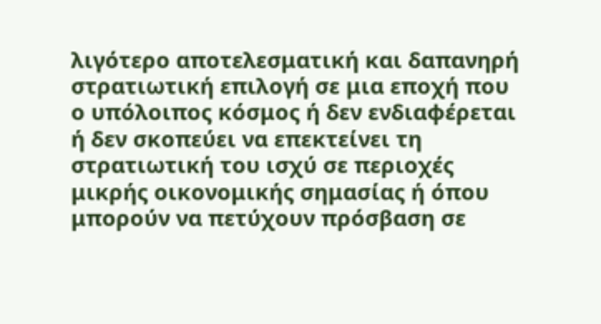λιγότερο αποτελεσματική και δαπανηρή στρατιωτική επιλογή σε μια εποχή που ο υπόλοιπος κόσμος ή δεν ενδιαφέρεται ή δεν σκοπεύει να επεκτείνει τη στρατιωτική του ισχύ σε περιοχές μικρής οικονομικής σημασίας ή όπου μπορούν να πετύχουν πρόσβαση σε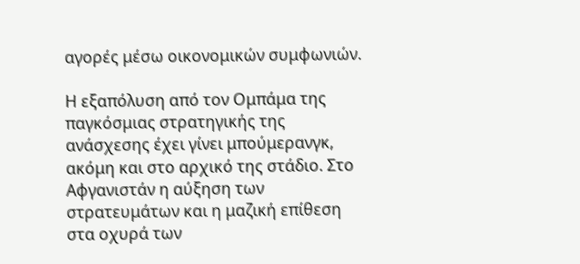αγορές μέσω οικονομικών συμφωνιών.

Η εξαπόλυση από τον Ομπάμα της παγκόσμιας στρατηγικής της ανάσχεσης έχει γίνει μπούμερανγκ, ακόμη και στο αρχικό της στάδιο. Στο Αφγανιστάν η αύξηση των στρατευμάτων και η μαζική επίθεση στα οχυρά των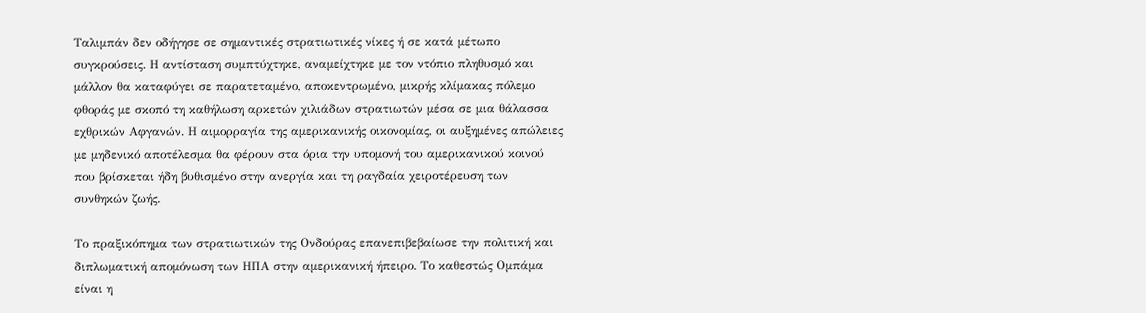Ταλιμπάν δεν οδήγησε σε σημαντικές στρατιωτικές νίκες ή σε κατά μέτωπο συγκρούσεις. Η αντίσταση συμπτύχτηκε, αναμείχτηκε με τον ντόπιο πληθυσμό και μάλλον θα καταφύγει σε παρατεταμένο, αποκεντρωμένο, μικρής κλίμακας πόλεμο φθοράς με σκοπό τη καθήλωση αρκετών χιλιάδων στρατιωτών μέσα σε μια θάλασσα εχθρικών Αφγανών. Η αιμορραγία της αμερικανικής οικονομίας, οι αυξημένες απώλειες με μηδενικό αποτέλεσμα θα φέρουν στα όρια την υπομονή του αμερικανικού κοινού που βρίσκεται ήδη βυθισμένο στην ανεργία και τη ραγδαία χειροτέρευση των συνθηκών ζωής.

Το πραξικόπημα των στρατιωτικών της Ονδούρας επανεπιβεβαίωσε την πολιτική και διπλωματική απομόνωση των ΗΠΑ στην αμερικανική ήπειρο. Το καθεστώς Ομπάμα είναι η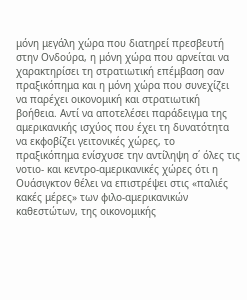μόνη μεγάλη χώρα που διατηρεί πρεσβευτή στην Ονδούρα, η μόνη χώρα που αρνείται να χαρακτηρίσει τη στρατιωτική επέμβαση σαν πραξικόπημα και η μόνη χώρα που συνεχίζει να παρέχει οικονομική και στρατιωτική βοήθεια. Αντί να αποτελέσει παράδειγμα της αμερικανικής ισχύος που έχει τη δυνατότητα να εκφοβίζει γειτονικές χώρες, το πραξικόπημα ενίσχυσε την αντίληψη σ΄ όλες τις νοτιο- και κεντρο-αμερικανικές χώρες ότι η Ουάσιγκτον θέλει να επιστρέψει στις «παλιές κακές μέρες» των φιλο-αμερικανικών καθεστώτων, της οικονομικής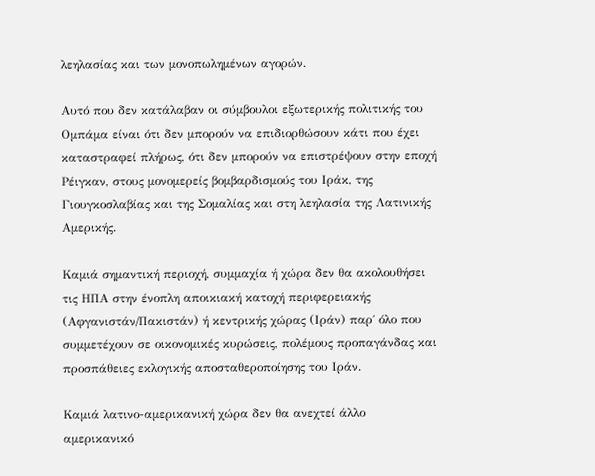λεηλασίας και των μονοπωλημένων αγορών.

Αυτό που δεν κατάλαβαν οι σύμβουλοι εξωτερικής πολιτικής του Ομπάμα είναι ότι δεν μπορούν να επιδιορθώσουν κάτι που έχει καταστραφεί πλήρως, ότι δεν μπορούν να επιστρέψουν στην εποχή Ρέιγκαν, στους μονομερείς βομβαρδισμούς του Ιράκ, της Γιουγκοσλαβίας και της Σομαλίας και στη λεηλασία της Λατινικής Αμερικής.

Καμιά σημαντική περιοχή, συμμαχία ή χώρα δεν θα ακολουθήσει τις ΗΠΑ στην ένοπλη αποικιακή κατοχή περιφερειακής (Αφγανιστάν/Πακιστάν) ή κεντρικής χώρας (Ιράν) παρ΄ όλο που συμμετέχουν σε οικονομικές κυρώσεις, πολέμους προπαγάνδας και προσπάθειες εκλογικής αποσταθεροποίησης του Ιράν.

Καμιά λατινο-αμερικανική χώρα δεν θα ανεχτεί άλλο αμερικανικό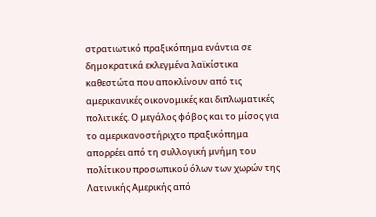στρατιωτικό πραξικόπημα ενάντια σε δημοκρατικά εκλεγμένα λαϊκίστικα καθεστώτα που αποκλίνουν από τις αμερικανικές οικονομικές και διπλωματικές πολιτικές. Ο μεγάλος φόβος και το μίσος για το αμερικανοστήριχτο πραξικόπημα απορρέει από τη συλλογική μνήμη του πολίτικου προσωπικού όλων των χωρών της Λατινικής Αμερικής από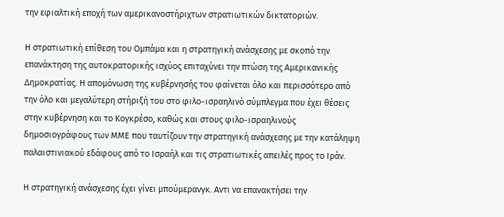την εφιαλτική εποχή των αμερικανοστήριχτων στρατιωτικών δικτατοριών.

Η στρατιωτική επίθεση του Ομπάμα και η στρατηγική ανάσχεσης με σκοπό την επανάκτηση της αυτοκρατορικής ισχύος επιταχύνει την πτώση της Αμερικανικής Δημοκρατίας. Η απομόνωση της κυβέρνησής του φαίνεται όλο και περισσότερο από την όλο και μεγαλύτερη στήριξή του στο φιλο-ισραηλινό σύμπλεγμα που έχει θέσεις στην κυβέρνηση και το Κογκρέσο, καθώς και στους φιλο-ισραηλινούς δημοσιογράφους των ΜΜΕ που ταυτίζουν την στρατηγική ανάσχεσης με την κατάληψη παλαιστινιακού εδάφους από το Ισραήλ και τις στρατιωτικές απειλές προς το Ιράν.

Η στρατηγική ανάσχεσης έχει γίνει μπούμερανγκ. Αντι να επανακτήσει την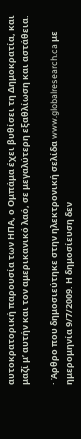αυτοκρατορική παρουσία των ΗΠΑ, ο Ομπάμα έχει βυθίσει τη Δημοκρατία, και μαζί μ’ αυτήν και τον αμερικανικό λαό, σε μεγαλύτερη εξαθλίωση και αστάθεια.

· Άρθρο που δημοσιεύτηκε στην ηλεκτρονική σελίδα www.globalresearch.ca με ημερομηνία 9/7/2009. Η δημοσίευση δεν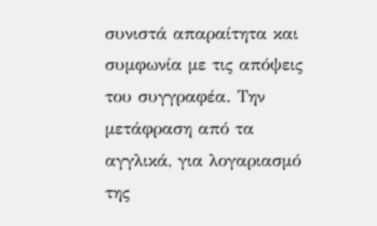συνιστά απαραίτητα και συμφωνία με τις απόψεις του συγγραφέα. Την μετάφραση από τα αγγλικά, για λογαριασμό της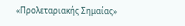«Προλεταριακής Σημαίας»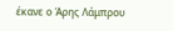έκανε ο Άρης Λάμπρου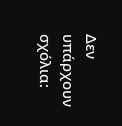Δεν υπάρχουν σχόλια: